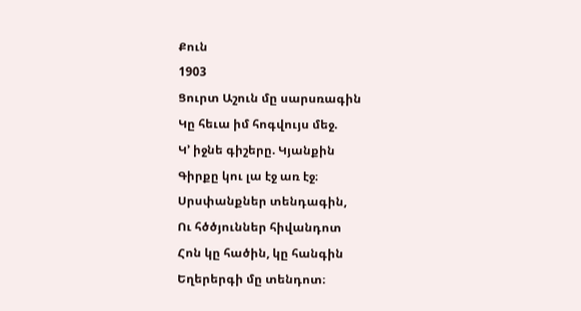Քուն
1903
Ցուրտ Աշուն մը սարսռագին
Կը հեւա իմ հոգվույս մեջ.
Կ՚ իջնե գիշերը. Կյանքին
Գիրքը կու լա էջ առ էջ։
Սրսփանքներ տենդագին,
Ու հծծյուններ հիվանդոտ
Հոն կը հածին, կը հանգին
Եղերերգի մը տենդոտ։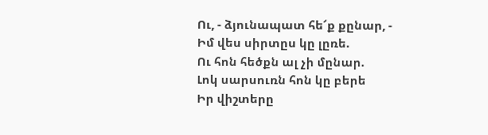Ու, - ձյունապատ հե՜ք քընար, -
Իմ վես սիրտըս կը լըռե.
Ու հոն հեծքն ալ չի մընար.
Լոկ սարսուռն հոն կը բերե
Իր վիշտերը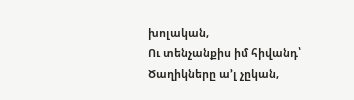խոլական,
Ու տենչանքիս իմ հիվանդ՝
Ծաղիկները ա՚լ չըկան,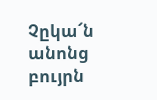Չըկա՜ն անոնց բույրն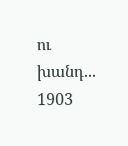ու խանդ...
1903